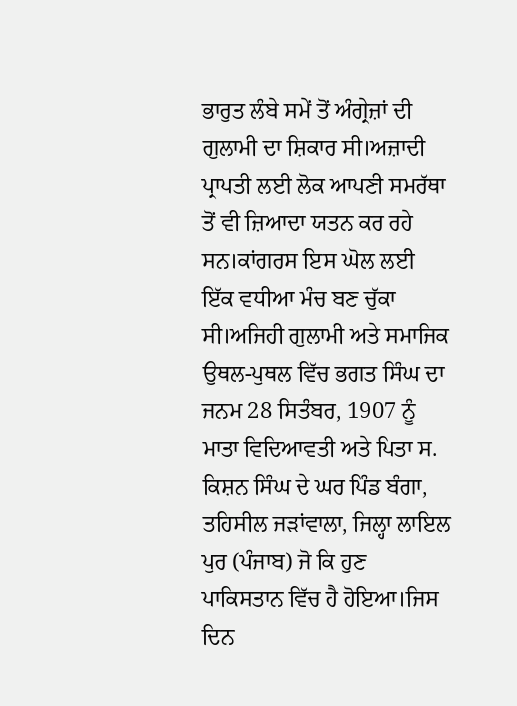ਭਾਰੁਤ ਲੰਬੇ ਸਮੇਂ ਤੋਂ ਅੰਗ੍ਰੇਜ਼ਾਂ ਦੀ ਗੁਲਾਮੀ ਦਾ ਸ਼ਿਕਾਰ ਸੀ।ਅਜ਼ਾਦੀ ਪ੍ਰਾਪਤੀ ਲਈ ਲੋਕ ਆਪਣੀ ਸਮਰੱਥਾ ਤੋਂ ਵੀ ਜ਼ਿਆਦਾ ਯਤਨ ਕਰ ਰਹੇ ਸਨ।ਕਾਂਗਰਸ ਇਸ ਘੋਲ ਲਈ ਇੱਕ ਵਧੀਆ ਮੰਚ ਬਣ ਚੁੱਕਾ ਸੀ।ਅਜਿਹੀ ਗੁਲਾਮੀ ਅਤੇ ਸਮਾਜਿਕ ਉਥਲ-ਪੁਥਲ ਵਿੱਚ ਭਗਤ ਸਿੰਘ ਦਾ ਜਨਮ 28 ਸਿਤੰਬਰ, 1907 ਨੂੰ ਮਾਤਾ ਵਿਦਿਆਵਤੀ ਅਤੇ ਪਿਤਾ ਸ. ਕਿਸ਼ਨ ਸਿੰਘ ਦੇ ਘਰ ਪਿੰਡ ਬੰਗਾ, ਤਹਿਸੀਲ ਜੜਾਂਵਾਲਾ, ਜਿਲ੍ਹਾ ਲਾਇਲ ਪੁਰ (ਪੰਜਾਬ) ਜੋ ਕਿ ਹੁਣ ਪਾਕਿਸਤਾਨ ਵਿੱਚ ਹੈ ਹੋਇਆ।ਜਿਸ ਦਿਨ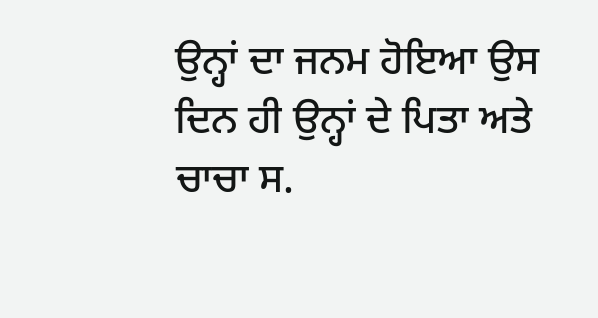ਉਨ੍ਹਾਂ ਦਾ ਜਨਮ ਹੋਇਆ ਉਸ ਦਿਨ ਹੀ ਉਨ੍ਹਾਂ ਦੇ ਪਿਤਾ ਅਤੇ ਚਾਚਾ ਸ.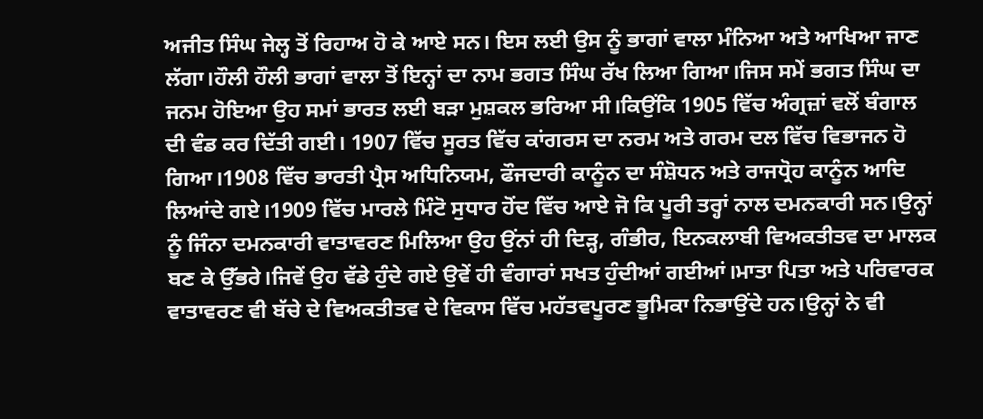ਅਜੀਤ ਸਿੰਘ ਜੇਲ੍ਹ ਤੋਂ ਰਿਹਾਅ ਹੋ ਕੇ ਆਏ ਸਨ। ਇਸ ਲਈ ਉਸ ਨੂੰ ਭਾਗਾਂ ਵਾਲਾ ਮੰਨਿਆ ਅਤੇ ਆਖਿਆ ਜਾਣ ਲੱਗਾ।ਹੌਲੀ ਹੌਲੀ ਭਾਗਾਂ ਵਾਲਾ ਤੋਂ ਇਨ੍ਹਾਂ ਦਾ ਨਾਮ ਭਗਤ ਸਿੰਘ ਰੱਖ ਲਿਆ ਗਿਆ।ਜਿਸ ਸਮੇਂ ਭਗਤ ਸਿੰਘ ਦਾ ਜਨਮ ਹੋਇਆ ਉਹ ਸਮਾਂ ਭਾਰਤ ਲਈ ਬੜਾ ਮੁਸ਼ਕਲ ਭਰਿਆ ਸੀ।ਕਿਉਂਕਿ 1905 ਵਿੱਚ ਅੰਗ੍ਰਜ਼ਾਂ ਵਲੋਂ ਬੰਗਾਲ ਦੀ ਵੰਡ ਕਰ ਦਿੱਤੀ ਗਈ। 1907 ਵਿੱਚ ਸੂਰਤ ਵਿੱਚ ਕਾਂਗਰਸ ਦਾ ਨਰਮ ਅਤੇ ਗਰਮ ਦਲ ਵਿੱਚ ਵਿਭਾਜਨ ਹੋ ਗਿਆ।1908 ਵਿੱਚ ਭਾਰਤੀ ਪ੍ਰੈਸ ਅਧਿਨਿਯਮ, ਫੌਜਦਾਰੀ ਕਾਨੂੰਨ ਦਾ ਸੰਸ਼ੋਧਨ ਅਤੇ ਰਾਜਧ੍ਰੋਹ ਕਾਨੂੰਨ ਆਦਿ ਲਿਆਂਦੇ ਗਏ।1909 ਵਿੱਚ ਮਾਰਲੇ ਮਿੰਟੋ ਸੁਧਾਰ ਹੋਂਦ ਵਿੱਚ ਆਏ ਜੋ ਕਿ ਪੂਰੀ ਤਰ੍ਹਾਂ ਨਾਲ ਦਮਨਕਾਰੀ ਸਨ।ਉਨ੍ਹਾਂ ਨੂੰ ਜਿੰਨਾ ਦਮਨਕਾਰੀ ਵਾਤਾਵਰਣ ਮਿਲਿਆ ਉਹ ਉਂਨਾਂ ਹੀ ਦਿੜ੍ਹ, ਗੰਭੀਰ, ਇਨਕਲਾਬੀ ਵਿਅਕਤੀਤਵ ਦਾ ਮਾਲਕ ਬਣ ਕੇ ਉੱਭਰੇ।ਜਿਵੇਂ ਉਹ ਵੱਡੇ ਹੁੰਦੇ ਗਏ ਉਵੇਂ ਹੀ ਵੰਗਾਰਾਂ ਸਖਤ ਹੁੰਦੀਆਂ ਗਈਆਂ।ਮਾਤਾ ਪਿਤਾ ਅਤੇ ਪਰਿਵਾਰਕ ਵਾਤਾਵਰਣ ਵੀ ਬੱਚੇ ਦੇ ਵਿਅਕਤੀਤਵ ਦੇ ਵਿਕਾਸ ਵਿੱਚ ਮਹੱਤਵਪੂਰਣ ਭੂਮਿਕਾ ਨਿਭਾਉਂਦੇ ਹਨ।ਉਨ੍ਹਾਂ ਨੇ ਵੀ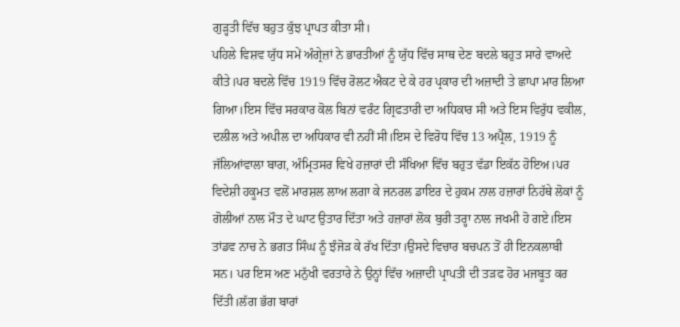ਗੁੜ੍ਹਤੀ ਵਿੱਚ ਬਹੁਤ ਕੁੱਝ ਪ੍ਰਾਪਤ ਕੀਤਾ ਸੀ।
ਪਹਿਲੇ ਵਿਸ਼ਵ ਯੁੱਧ ਸਮੇਂ ਅੰਗ੍ਰੇਜ਼ਾਂ ਨੇ ਭਾਰਤੀਆਂ ਨੂੰ ਯੁੱਧ ਵਿੱਚ ਸਾਥ ਦੇਣ ਬਦਲੇ ਬਹੁਤ ਸਾਰੇ ਵਾਅਦੇ ਕੀਤੇ।ਪਰ ਬਦਲੇ ਵਿੱਚ 1919 ਵਿੱਚ ਰੋਲਟ ਐਕਟ ਦੇ ਕੇ ਹਰ ਪ੍ਰਕਾਰ ਦੀ ਅਜ਼ਾਦੀ ਤੇ ਛਾਪਾ ਮਾਰ ਲਿਆ ਗਿਆ।ਇਸ ਵਿੱਚ ਸਰਕਾਰ ਕੋਲ ਬਿਨਾਂ ਵਰੰਟ ਗ੍ਰਿਫਤਾਰੀ ਦਾ ਅਧਿਕਾਰ ਸੀ ਅਤੇ ਇਸ ਵਿਰੁੱਧ ਵਕੀਲ, ਦਲੀਲ ਅਤੇ ਅਪੀਲ ਦਾ ਅਧਿਕਾਰ ਵੀ ਨਹੀਂ ਸੀ।ਇਸ ਦੇ ਵਿਰੋਧ ਵਿੱਚ 13 ਅਪ੍ਰੈਲ, 1919 ਨੂੰ ਜੱਲਿਆਂਵਾਲਾ ਬਾਗ, ਅੰਮ੍ਰਿਤਸਰ ਵਿਖੇ ਹਜ਼ਾਰਾਂ ਦੀ ਸੰਖਿਆ ਵਿੱਚ ਬਹੁਤ ਵੱਡਾ ਇਕੱਠ ਹੋਇਅ।ਪਰ ਵਿਦੇਸ਼ੀ ਹਕੂਮਤ ਵਲੋਂ ਮਾਰਸ਼ਲ ਲਾਅ ਲਗਾ ਕੇ ਜਨਰਲ ਡਾਇਰ ਦੇ ਹੁਕਮ ਨਾਲ ਹਜ਼ਾਰਾਂ ਨਿਹੱਥੇ ਲੋਕਾਂ ਨੂੰ ਗੋਲੀਆਂ ਨਾਲ ਮੌਤ ਦੇ ਘਾਟ ਉਤਾਰ ਦਿੱਤਾ ਅਤੇ ਹਜ਼ਾਰਾਂ ਲੋਕ ਬੁਰੀ ਤਰ੍ਹਾ ਨਾਲ ਜਖਮੀ ਹੋ ਗਏ।ਇਸ ਤਾਂਡਵ ਨਾਚ ਨੇ ਭਗਤ ਸਿੰਘ ਨੂੰ ਝੰਜੋੜ ਕੇ ਰੱਖ ਦਿੱਤਾ।ਉਸਦੇ ਵਿਚਾਰ ਬਚਪਨ ਤੋਂ ਹੀ ਇਨਕਲਾਬੀ ਸਨ। ਪਰ ਇਸ ਅਣ ਮਨੁੱਖੀ ਵਰਤਾਰੇ ਨੇ ਉਨ੍ਹਾਂ ਵਿੱਚ ਅਜ਼ਾਦੀ ਪ੍ਰਾਪਤੀ ਦੀ ਤੜਫ ਹੋਰ ਮਜਬੂਤ ਕਰ ਦਿੱਤੀ।ਲੱਗ ਭੱਗ ਬਾਰਾਂ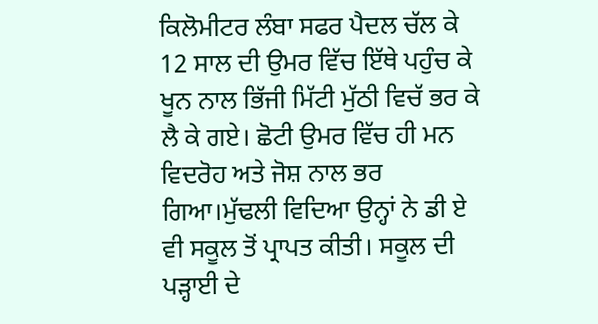ਕਿਲੋਮੀਟਰ ਲੰਬਾ ਸਫਰ ਪੈਦਲ ਚੱਲ ਕੇ 12 ਸਾਲ ਦੀ ਉਮਰ ਵਿੱਚ ਇੱਥੇ ਪਹੁੰਚ ਕੇ ਖੂਨ ਨਾਲ ਭਿੱਜੀ ਮਿੱਟੀ ਮੁੱਠੀ ਵਿਚੱ ਭਰ ਕੇ ਲੈ ਕੇ ਗਏ। ਛੋਟੀ ਉਮਰ ਵਿੱਚ ਹੀ ਮਨ ਵਿਦਰੋਹ ਅਤੇ ਜੋਸ਼ ਨਾਲ ਭਰ ਗਿਆ।ਮੁੱਢਲੀ ਵਿਦਿਆ ਉਨ੍ਹਾਂ ਨੇ ਡੀ ਏ ਵੀ ਸਕੂਲ ਤੋਂ ਪ੍ਰਾਪਤ ਕੀਤੀ। ਸਕੂਲ ਦੀ ਪੜ੍ਹਾਈ ਦੇ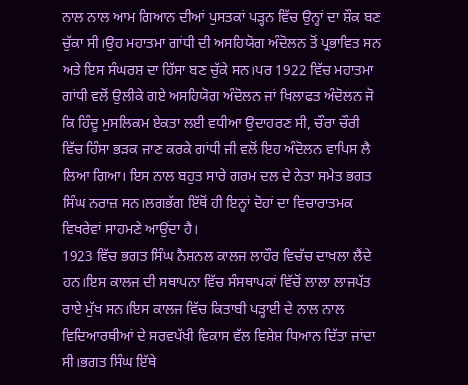ਨਾਲ ਨਾਲ ਆਮ ਗਿਆਨ ਦੀਆਂ ਪੁਸਤਕਾਂ ਪੜ੍ਹਨ ਵਿੱਚ ਉਨ੍ਹਾਂ ਦਾ ਸ਼ੌਕ ਬਣ ਚੁੱਕਾ ਸੀ।ਉਹ ਮਹਾਤਮਾ ਗਾਂਧੀ ਦੀ ਅਸਹਿਯੋਗ ਅੰਦੋਲਨ ਤੋਂ ਪ੍ਰਭਾਵਿਤ ਸਨ ਅਤੇ ਇਸ ਸੰਘਰਸ਼ ਦਾ ਹਿੱਸਾ ਬਣ ਚੁੱਕੇ ਸਨ।ਪਰ 1922 ਵਿੱਚ ਮਹਾਤਮਾ ਗਾਂਧੀ ਵਲੋਂ ਉਲੀਕੇ ਗਏ ਅਸਹਿਯੋਗ ਅੰਦੋਲਨ ਜਾਂ ਖਿਲਾਫਤ ਅੰਦੋਲਨ ਜੋ ਕਿ ਹਿੰਦੂ ਮੁਸਲਿਕਮ ਏਕਤਾ ਲਈ ਵਧੀਆ ਉਦਾਹਰਣ ਸੀ, ਚੌਰਾ ਚੌਰੀ ਵਿੱਚ ਹਿੰਸਾ ਭੜਕ ਜਾਣ ਕਰਕੇ ਗਾਂਧੀ ਜੀ ਵਲੋਂ ਇਹ ਅੰਦੋਲਨ ਵਾਪਿਸ ਲੈ ਲਿਆ ਗਿਆ। ਇਸ ਨਾਲ ਬਹੁਤ ਸਾਰੇ ਗਰਮ ਦਲ ਦੇ ਨੇਤਾ ਸਮੇਤ ਭਗਤ ਸਿੰਘ ਨਰਾਜ਼ ਸਨ।ਲਗਭੱਗ ਇੱਥੋਂ ਹੀ ਇਨ੍ਹਾਂ ਦੋਹਾਂ ਦਾ ਵਿਚਾਰਾਤਮਕ ਵਿਖਰੇਵਾਂ ਸਾਹਮਣੇ ਆਉਂਦਾ ਹੈ।
1923 ਵਿੱਚ ਭਗਤ ਸਿੰਘ ਨੈਸ਼ਨਲ ਕਾਲਜ ਲਾਹੌਰ ਵਿਚੱਚ ਦਾਖਲਾ ਲੈਂਦੇ ਹਨ।ਇਸ ਕਾਲਜ ਦੀ ਸਥਾਪਨਾ ਵਿੱਚ ਸੰਸਥਾਪਕਾਂ ਵਿੱਚੋਂ ਲਾਲਾ ਲਾਜਪੱਤ ਰਾਏ ਮੁੱਖ ਸਨ।ਇਸ ਕਾਲਜ ਵਿੱਚ ਕਿਤਾਬੀ ਪੜ੍ਹਾਈ ਦੇ ਨਾਲ ਨਾਲ ਵਿਦਿਆਰਥੀਆਂ ਦੇ ਸਰਵਪੱਖੀ ਵਿਕਾਸ ਵੱਲ ਵਿਸ਼ੇਸ਼ ਧਿਆਨ ਦਿੱਤਾ ਜਾਂਦਾ ਸੀ।ਭਗਤ ਸਿੰਘ ਇੱਥੇ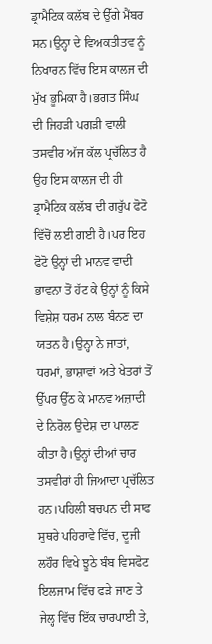ਡ੍ਰਾਮੈਟਿਕ ਕਲੱਬ ਦੇ ਉੱਗੇ ਮੈਂਬਰ ਸਨ।ਉਨ੍ਹਾ ਦੇ ਵਿਅਕਤੀਤਵ ਨੂੰ ਨਿਖਾਰਨ ਵਿੱਚ ਇਸ ਕਾਲਜ ਦੀ ਮੁੱਖ ਭੂਮਿਕਾ ਹੈ।ਭਗਤ ਸਿੰਘ ਦੀ ਜਿਹੜੀ ਪਗੜੀ ਵਾਲੀ ਤਸਵੀਰ ਅੱਜ ਕੱਲ ਪ੍ਰਚੱਲਿਤ ਹੈ ਉਹ ਇਸ ਕਾਲਜ ਦੀ ਹੀ ਡ੍ਰਾਮੈਟਿਕ ਕਲੱਬ ਦੀ ਗਰੁੱਪ ਫੋਟੋ ਵਿੱਚੋਂ ਲਈ ਗਈ ਹੈ।ਪਰ ਇਹ ਫੋਟੋ ਉਨ੍ਹਾਂ ਦੀ ਮਾਨਵ ਵਾਦੀ ਭਾਵਨਾ ਤੋਂ ਹੱਟ ਕੇ ਉਨ੍ਹਾਂ ਨੂੰ ਕਿਸੇ ਵਿਸ਼ੇਸ਼ ਧਰਮ ਨਾਲ ਬੰਨਣ ਦਾ ਯਤਨ ਹੈ।ਉਨ੍ਹਾ ਨੇ ਜਾਤਾਂ, ਧਰਮਾਂ, ਭਾਸ਼ਾਵਾਂ ਅਤੇ ਖੇਤਰਾਂ ਤੋਂ ਉੱਪਰ ਉੱਠ ਕੇ ਮਾਨਵ ਅਜ਼ਾਦੀ ਦੇ ਨਿਰੋਲ ਉਦੇਸ਼ ਦਾ ਪਾਲਣ ਕੀਤਾ ਹੈ।ਉਨ੍ਹਾਂ ਦੀਆਂ ਚਾਰ ਤਸਵੀਰਾਂ ਹੀ ਜਿਆਦਾ ਪ੍ਰਚੱਲਿਤ ਹਨ।ਪਹਿਲੀ ਬਚਪਨ ਦੀ ਸਾਫ ਸੁਥਰੇ ਪਹਿਰਾਵੇ ਵਿੱਚ, ਦੂਜੀ ਲਹੌਰ ਵਿਖੇ ਝੂਠੇ ਬੰਬ ਵਿਸਫੋਟ ਇਲਜਾਮ ਵਿੱਚ ਫੜੇ ਜਾਣ ਤੇ ਜੇਲ੍ਹ ਵਿੱਚ ਇੱਕ ਚਾਰਪਾਈ ਤੇ,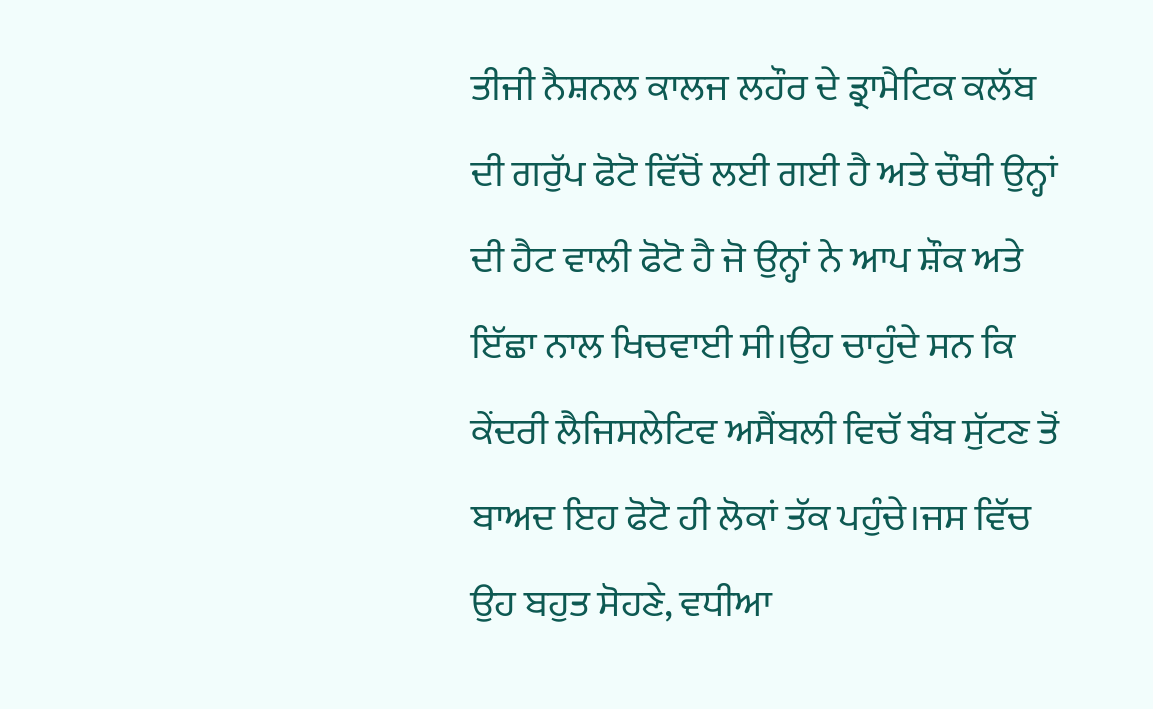ਤੀਜੀ ਨੈਸ਼ਨਲ ਕਾਲਜ ਲਹੌਰ ਦੇ ਡ੍ਰਾਮੈਟਿਕ ਕਲੱਬ ਦੀ ਗਰੁੱਪ ਫੋਟੋ ਵਿੱਚੋਂ ਲਈ ਗਈ ਹੈ ਅਤੇ ਚੌਥੀ ਉਨ੍ਹਾਂ ਦੀ ਹੈਟ ਵਾਲੀ ਫੋਟੋ ਹੈ ਜੋ ਉਨ੍ਹਾਂ ਨੇ ਆਪ ਸ਼ੌਕ ਅਤੇ ਇੱਛਾ ਨਾਲ ਖਿਚਵਾਈ ਸੀ।ਉਹ ਚਾਹੁੰਦੇ ਸਨ ਕਿ ਕੇਂਦਰੀ ਲੈਜਿਸਲੇਟਿਵ ਅਸੈਂਬਲੀ ਵਿਚੱ ਬੰਬ ਸੁੱਟਣ ਤੋਂ ਬਾਅਦ ਇਹ ਫੋਟੋ ਹੀ ਲੋਕਾਂ ਤੱਕ ਪਹੁੰਚੇ।ਜਸ ਵਿੱਚ ਉਹ ਬਹੁਤ ਸੋਹਣੇ, ਵਧੀਆ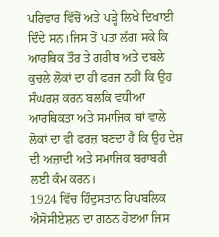ਪਰਿਵਾਰ ਵਿੱਚੋਂ ਅਤੇ ਪੜ੍ਹੇ ਲਿਖੇ ਦਿਖਾਈ ਦਿੰਦੇ ਸਨ।ਜਿਸ ਤੋਂ ਪਤਾ ਲੱਗ ਸਕੇ ਕਿ ਆਰਥਿਕ ਤੌਰ ਤੇ ਗਰੀਬ ਅਤੇ ਦਬਲੇ ਕੁਚਲੇ ਲੋਕਾਂ ਦਾ ਹੀ ਫਰਜ ਨਹੀਂ ਕਿ ਉਹ ਸੰਘਰਸ਼ ਕਰਨ ਬਲਕਿ ਵਧੀਆ ਆਰਥਿਕਤਾ ਅਤੇ ਸਮਾਜਿਕ ਥਾਂ ਵਾਲੇ ਲੋਕਾਂ ਦਾ ਵੀ ਫਰਜ਼ ਬਣਦਾ ਹੈ ਕਿ ਉਹ ਦੇਸ਼ ਦੀ ਅਜ਼ਾਦੀ ਅਤੇ ਸਮਾਜਿਕ ਬਰਾਬਰੀ ਲਈ ਕੰਮ ਕਰਨ।
1924 ਵਿੱਚ ਹਿੰਦੁਸਤਾਨ ਰਿਪਬਲਿਕ ਐਸੋਸੀਏਸ਼ਨ ਦਾ ਗਠਨ ਹੋੲਆ ਜਿਸ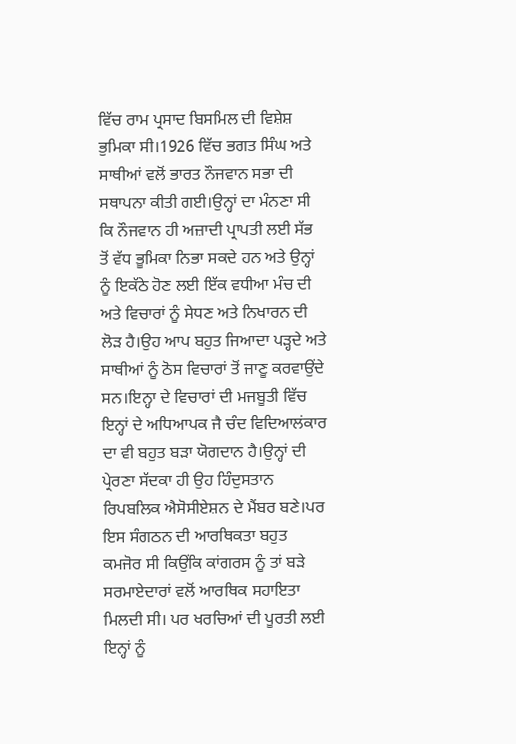ਵਿੱਚ ਰਾਮ ਪ੍ਰਸਾਦ ਬਿਸਮਿਲ ਦੀ ਵਿਸ਼ੇਸ਼ ਭੁਮਿਕਾ ਸੀ।1926 ਵਿੱਚ ਭਗਤ ਸਿੰਘ ਅਤੇ ਸਾਥੀਆਂ ਵਲੋਂ ਭਾਰਤ ਨੌਜਵਾਨ ਸਭਾ ਦੀ ਸਥਾਪਨਾ ਕੀਤੀ ਗਈ।ਉਨ੍ਹਾਂ ਦਾ ਮੰਨਣਾ ਸੀ ਕਿ ਨੌਜਵਾਨ ਹੀ ਅਜ਼ਾਦੀ ਪ੍ਰਾਪਤੀ ਲਈ ਸੱਭ ਤੋਂ ਵੱਧ ਭੂਮਿਕਾ ਨਿਭਾ ਸਕਦੇ ਹਨ ਅਤੇ ਉਨ੍ਹਾਂ ਨੂੰ ਇਕੱਠੇ ਹੋਣ ਲਈ ਇੱਕ ਵਧੀਆ ਮੰਚ ਦੀ ਅਤੇ ਵਿਚਾਰਾਂ ਨੂੰ ਸੇਧਣ ਅਤੇ ਨਿਖਾਰਨ ਦੀ ਲੋੜ ਹੈ।ਉਹ ਆਪ ਬਹੁਤ ਜਿਆਦਾ ਪੜ੍ਹਦੇ ਅਤੇ ਸਾਥੀਆਂ ਨੂੰ ਠੋਸ ਵਿਚਾਰਾਂ ਤੋਂ ਜਾਣੂ ਕਰਵਾਉਂਦੇ ਸਨ।ਇਨ੍ਹਾ ਦੇ ਵਿਚਾਰਾਂ ਦੀ ਮਜਬੂਤੀ ਵਿੱਚ ਇਨ੍ਹਾਂ ਦੇ ਅਧਿਆਪਕ ਜੈ ਚੰਦ ਵਿਦਿਆਲਂਕਾਰ ਦਾ ਵੀ ਬਹੁਤ ਬੜਾ ਯੋਗਦਾਨ ਹੈ।ਉਨ੍ਹਾਂ ਦੀ ਪ੍ਰੇਰਣਾ ਸੱਦਕਾ ਹੀ ਉਹ ਹਿੰਦੁਸਤਾਨ ਰਿਪਬਲਿਕ ਐਸੋਸੀਏਸ਼ਨ ਦੇ ਮੈਂਬਰ ਬਣੇ।ਪਰ ਇਸ ਸੰਗਠਨ ਦੀ ਆਰਥਿਕਤਾ ਬਹੁਤ ਕਮਜੋਰ ਸੀ ਕਿਉਂਕਿ ਕਾਂਗਰਸ ਨੂੰ ਤਾਂ ਬੜੇ ਸਰਮਾਏਦਾਰਾਂ ਵਲੋਂ ਆਰਥਿਕ ਸਹਾਇਤਾ ਮਿਲਦੀ ਸੀ। ਪਰ ਖਰਚਿਆਂ ਦੀ ਪੂਰਤੀ ਲਈ ਇਨ੍ਹਾਂ ਨੂੰ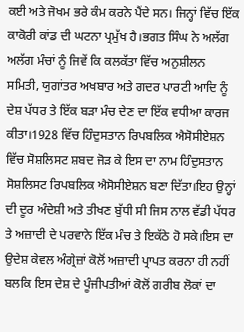ਕਈ ਅਤੇ ਜੋਖਮ ਭਰੇ ਕੰਮ ਕਰਨੇ ਪੈਂਦੇ ਸਨ। ਜਿਨ੍ਹਾਂ ਵਿੱਚ ਇੱਕ ਕਾਕੋਰੀ ਕਾਂਡ ਦੀ ਘਟਨਾ ਪ੍ਰਮੁੱਖ ਹੈ।ਭਗਤ ਸਿੰਘ ਨੇ ਅਲੱਗ ਅਲੱਗ ਮੰਚਾਂ ਨੂੰ ਜਿਵੇਂ ਕਿ ਕਲਕੱਤਾ ਵਿੱਚ ਅਨੁਸ਼ੀਲਨ ਸਮਿਤੀ, ਯੁਗਾਂਤਰ ਅਖਬਾਰ ਅਤੇ ਗਦਰ ਪਾਰਟੀ ਆਦਿ ਨੂੰ ਦੇਸ਼ ਪੱਧਰ ਤੇ ਇੱਕ ਬੜਾ ਮੰਚ ਦੇਣ ਦਾ ਇੱਕ ਵਧੀਆ ਕਾਰਜ ਕੀਤਾ।1928 ਵਿੱਚ ਹਿੰਦੁਸਤਾਨ ਰਿਪਬਲਿਕ ਐਸੋਸੀਏਸ਼ਨ ਵਿੱਚ ਸੋਸ਼ਲਿਸਟ ਸ਼ਬਦ ਜੋੜ ਕੇ ਇਸ ਦਾ ਨਾਮ ਹਿੰਦੁਸਤਾਨ ਸੋਸ਼ਲਿਸਟ ਰਿਪਬਲਿਕ ਐਸੋਸੀਏਸ਼ਨ ਬਣਾ ਦਿੱਤਾ।ਇਹ ਉਨ੍ਹਾਂ ਦੀ ਦੂਰ ਅੰਦੇਸ਼ੀ ਅਤੇ ਤੀਖਣ ਬੁੱਧੀ ਸੀ ਜਿਸ ਨਾਲ ਵੱਡੀ ਪੱਧਰ ਤੇ ਅਜ਼ਾਦੀ ਦੇ ਪਰਵਾਨੇ ਇੱਕ ਮੰਚ ਤੇ ਇਕੱਠੇ ਹੋ ਸਕੇ।ਇਸ ਦਾ ਉਦੇਸ਼ ਕੇਵਲ ਅੰਗ੍ਰੇਜ਼ਾਂ ਕੋਲੋਂ ਅਜ਼ਾਦੀ ਪ੍ਰਾਪਤ ਕਰਨਾ ਹੀ ਨਹੀਂ ਬਲਕਿ ਇਸ ਦੇਸ਼ ਦੇ ਪੂੰਜੀਪਤੀਆਂ ਕੋਲੋਂ ਗਰੀਬ ਲੋਕਾਂ ਦਾ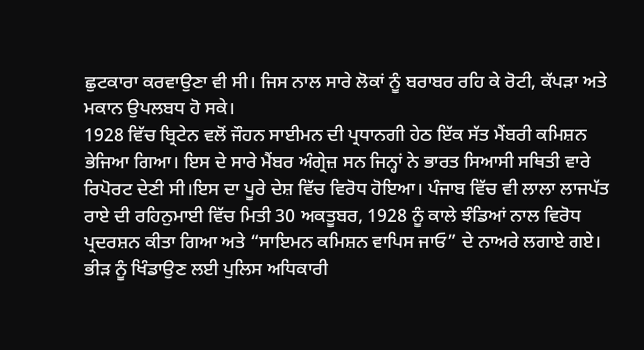ਛੁਟਕਾਰਾ ਕਰਵਾਉਣਾ ਵੀ ਸੀ। ਜਿਸ ਨਾਲ ਸਾਰੇ ਲੋਕਾਂ ਨੂੰ ਬਰਾਬਰ ਰਹਿ ਕੇ ਰੋਟੀ, ਕੱਪੜਾ ਅਤੇ ਮਕਾਨ ਉਪਲਬਧ ਹੋ ਸਕੇ।
1928 ਵਿੱਚ ਬ੍ਰਿਟੇਨ ਵਲੋਂ ਜੌਹਨ ਸਾਈਮਨ ਦੀ ਪ੍ਰਧਾਨਗੀ ਹੇਠ ਇੱਕ ਸੱਤ ਮੈਂਬਰੀ ਕਮਿਸ਼ਨ ਭੇਜਿਆ ਗਿਆ। ਇਸ ਦੇ ਸਾਰੇ ਮੈਂਬਰ ਅੰਗ੍ਰੇਜ਼ ਸਨ ਜਿਨ੍ਹਾਂ ਨੇ ਭਾਰਤ ਸਿਆਸੀ ਸਥਿਤੀ ਵਾਰੇ ਰਿਪੋਰਟ ਦੇਣੀ ਸੀ।ਇਸ ਦਾ ਪੂਰੇ ਦੇਸ਼ ਵਿੱਚ ਵਿਰੋਧ ਹੋਇਆ। ਪੰਜਾਬ ਵਿੱਚ ਵੀ ਲਾਲਾ ਲਾਜਪੱਤ ਰਾਏ ਦੀ ਰਹਿਨੁਮਾਈ ਵਿੱਚ ਮਿਤੀ 30 ਅਕਤੂਬਰ, 1928 ਨੂੰ ਕਾਲੇ ਝੰਡਿਆਂ ਨਾਲ ਵਿਰੋਧ ਪ੍ਰਦਰਸ਼ਨ ਕੀਤਾ ਗਿਆ ਅਤੇ “ਸਾਇਮਨ ਕਮਿਸ਼ਨ ਵਾਪਿਸ ਜਾਓ” ਦੇ ਨਾਅਰੇ ਲਗਾਏ ਗਏ। ਭੀੜ ਨੂੰ ਖਿੰਡਾਉਣ ਲਈ ਪੁਲਿਸ ਅਧਿਕਾਰੀ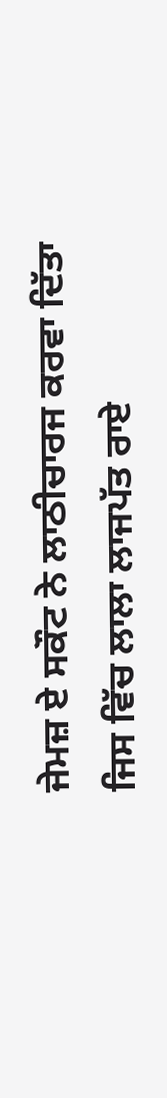ਜੇਮਜ਼ ਏ ਸਕੌਟ ਨੇ ਲਾਠੀਚਾਰਜ ਕਰਵਾ ਦਿੱਤਾ ਜਿਸ ਵਿੱਚ ਲਾਲਾ ਲਾਜਪੱਤ ਰਾਏ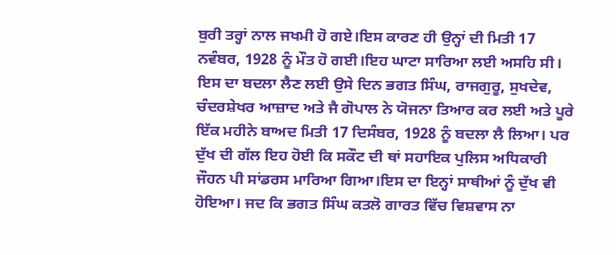ਬੁਰੀ ਤਰ੍ਹਾਂ ਨਾਲ ਜਖਮੀ ਹੋ ਗਏ।ਇਸ ਕਾਰਣ ਹੀ ਉਨ੍ਹਾਂ ਦੀ ਮਿਤੀ 17 ਨਵੰਬਰ, 1928 ਨੂੰ ਮੌਤ ਹੋ ਗਈ।ਇਹ ਘਾਟਾ ਸਾਰਿਆ ਲਈ ਅਸਹਿ ਸੀ। ਇਸ ਦਾ ਬਦਲਾ ਲੈਣ ਲਈ ਉਸੇ ਦਿਨ ਭਗਤ ਸਿੰਘ, ਰਾਜਗੁਰੂ, ਸੁਖਦੇਵ, ਚੰਦਰਸ਼ੇਖਰ ਆਜ਼ਾਦ ਅਤੇ ਜੈ ਗੋਪਾਲ ਨੇ ਯੋਜਨਾ ਤਿਆਰ ਕਰ ਲਈ ਅਤੇ ਪੂਰੇ ਇੱਕ ਮਹੀਨੇ ਬਾਅਦ ਮਿਤੀ 17 ਦਿਸੰਬਰ, 1928 ਨੂੰ ਬਦਲਾ ਲੈ ਲਿਆ। ਪਰ ਦੁੱਖ ਦੀ ਗੱਲ ਇਹ ਹੋਈ ਕਿ ਸਕੌਟ ਦੀ ਥਾਂ ਸਹਾਇਕ ਪੁਲਿਸ ਅਧਿਕਾਰੀ ਜੌਹਨ ਪੀ ਸਾਂਡਰਸ ਮਾਰਿਆ ਗਿਆ।ਇਸ ਦਾ ਇਨ੍ਹਾਂ ਸਾਥੀਆਂ ਨੂੰ ਦੁੱਖ ਵੀ ਹੋਇਆ। ਜਦ ਕਿ ਭਗਤ ਸਿੰਘ ਕਤਲੋ ਗਾਰਤ ਵਿੱਚ ਵਿਸ਼ਵਾਸ ਨਾ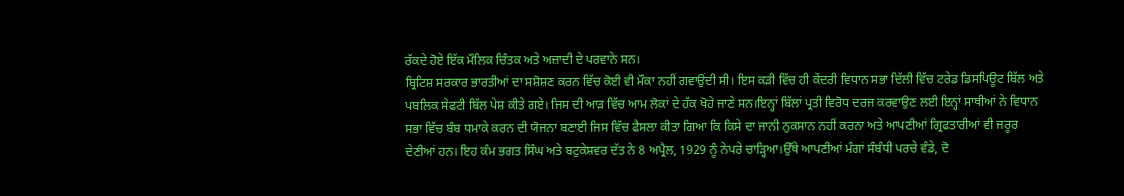ਰੱਕਦੇ ਹੋਏ ਇੱਕ ਮੌਲਿਕ ਚਿੰਤਕ ਅਤੇ ਅਜ਼ਾਦੀ ਦੇ ਪਰਵਾਨੇ ਸਨ।
ਬ੍ਰਿਟਿਸ਼ ਸਰਕਾਰ ਭਾਰਤੀਆਂ ਦਾ ਸਸ਼ੋਸ਼ਣ ਕਰਨ ਵਿੱਚ ਕੋਈ ਵੀ ਮੌਕਾ ਨਹੀਂ ਗਵਾਉਂਦੀ ਸੀ। ਇਸ ਕੜੀ ਵਿੱਚ ਹੀ ਕੇਂਦਰੀ ਵਿਧਾਨ ਸਭਾ ਦਿੱਲੀ ਵਿੱਚ ਟਰੇਡ ਡਿਸਪਿਊਟ ਬਿੱਲ ਅਤੇ ਪਬਲਿਕ ਸੇਫਟੀ ਬਿੱਲ ਪੇਸ਼ ਕੀਤੇ ਗਏ। ਜਿਸ ਦੀ ਆੜ ਵਿੱਚ ਆਮ ਲੋਕਾਂ ਦੇ ਹੱਕ ਖੋਹੇ ਜਾਣੇ ਸਨ।ਇਨ੍ਹਾਂ ਬਿੱਲਾਂ ਪ੍ਰਤੀ ਵਿਰੋਧ ਦਰਜ ਕਰਵਾਉਣ ਲਈ ਇਨ੍ਹਾਂ ਸਾਥੀਆਂ ਨੇ ਵਿਧਾਨ ਸਭਾ ਵਿੱਚ ਬੰਬ ਧਮਾਕੇ ਕਰਨ ਦੀ ਯੋਜਨਾ ਬਣਾਈ ਜਿਸ ਵਿੱਚ ਫੈਸਲਾ ਕੀਤਾ ਗਿਆ ਕਿ ਕਿਸੇ ਦਾ ਜਾਨੀ ਨੁਕਸਾਨ ਨਹੀਂ ਕਰਨਾ ਅਤੇ ਆਪਣੀਆਂ ਗ੍ਰਿਫਤਾਰੀਆਂ ਵੀ ਜਰੂਰ ਦੇਣੀਆਂ ਹਨ। ਇਹ ਕੰਮ ਭਗਤ ਸਿੰਘ ਅਤੇ ਬਟੁਕੇਸ਼ਵਰ ਦੱਤ ਨੇ 8 ਅਪ੍ਰੈਲ, 1929 ਨੂੰ ਨੇਪਰੇ ਚਾੜ੍ਹਿਆ।ਉੱਥੇ ਆਪਣੀਆਂ ਮੰਗਾਂ ਸੰਬੰਧੀ ਪਰਚੇ ਵੰਡੇ, ਦੋ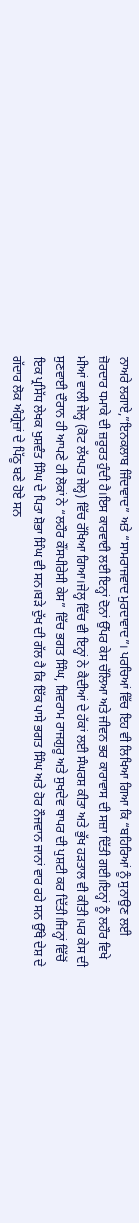ਨਾਅਰੇ ਲਗਾਏ,”ਇਨਕਲਾਬ ਜਿੰਦਾਵਾਦ” ਅਤੇ “ਸਾਮਰਾਜਵਾਦ ਮੁਰਦਾਵਾਦ”। ਪਰਚਿਆਂ ਵਿੱਚ ਇਹ ਵੀ ਲਿਖਿਆ ਗਿਆ ਕਿ “ਬਹਿਰਿਆਂ ਨੂੰ ਸੁਨਾਉਣ ਲਈ ਜ਼ੋਰਦਾਰ ਧਮਾਕੇ ਦੀ ਜ਼ਰੂਰਤ ਹੁੰਦੀ ਹੈ।ਇਸ ਕਾਰਵਾਈ ਲਈ ਇਨ੍ਹਾਂ ਦੋਨਾਂ ਉੱਪਰ ਕੇਸ ਚੱਲਿਆ ਅਤੇ ਜੀਵਨ ਭਰ ਕਾਰਾਵਾਸ ਦੀ ਸਜ਼ਾ ਦਿੱਤੀ ਗਈ।ਇਨ੍ਹਾਂ ਨੂੰ ਲਹੌਰ ਵਿਖੇ ਮੀਆਂ ਵਾਲੀ ਜੇਲ੍ਹ (ਕੋਟ ਲੱਖਪਤ ਜੇਲ੍ਹ) ਵਿੱਚ ਰੱਖਿਆ ਗਿਆ।ਜੇਲ੍ਹ ਵਿੱਚ ਵੀ ਇਨ੍ਹਾਂ ਨੇ ਕੈਦੀਆਂ ਦੇ ਹੱਕਾਂ ਲਈ ਸੰਘਰਸ਼ ਕੀਤਾ ਅਤੇ ਭੁੱਖ ਹੜਤਾਲ ਵੀ ਕੀਤੀ।ਪਰ ਕੇਸ ਦੀ ਸੁਣਵਾਈ ਦੌਰਾਨ ਹੀ ਆਪਣੇ ਹੀ ਲੋਕਾਂ ਨੇ “ਲਹੌਰ ਕੌਂਸਪੀਰੇਸੀ ਕੇਸ” ਵਿੱਚ ਭਗਤ ਸਿੰਘ, ਸ਼ਿਵਰਾਮ ਰਾਜਗੁਰੂ ਅਤੇ ਸੁਖਦੇਵ ਥਾਪਰ ਦੀ ਪੁਸ਼ਟੀ ਕਰ ਦਿੱਤੀ।ਜਿਨ੍ਹਾਂ ਵਿੱਚੋਂ ਇਕ ਪ੍ਰਸਿੱਧ ਲੇਖਕ ਖੁਸ਼ਵੰਤ ਸਿੰਘ ਦੇ ਪਿਤਾ ਸ਼ੋਭਾ ਸਿੰਘ ਵੀ ਸਨ।ਬੜੇ ਦੁੱਖ ਦੀ ਗੱਲ ਹੈ ਕਿ ਇੱਕ ਪਾਸੇ ਭਗਤ ਸਿੰਘ ਅਤੇ ਹੋਰ ਨੌਜਵਾਨ ਜਾਨਾਂ ਵਾਰ ਰਹੇ ਸਨ ਉੱਥੇ ਦੇਸ਼ ਦੇ ਗੱਦਾਰ ਲੋਕ ਅੰਗ੍ਰੇਜ਼ਾਂ ਦੇ ਪਿੱਠੂ ਬਣੇ ਹੋਏ ਸਨ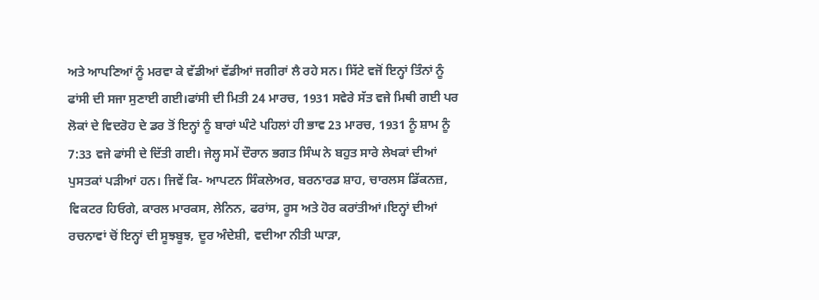ਅਤੇ ਆਪਣਿਆਂ ਨੂੰ ਮਰਵਾ ਕੇ ਵੱਡੀਆਂ ਵੱਡੀਆਂ ਜਗੀਰਾਂ ਲੈ ਰਹੇ ਸਨ। ਸਿੱਟੇ ਵਜੋਂ ਇਨ੍ਹਾਂ ਤਿੰਨਾਂ ਨੂੰ ਫਾਂਸੀ ਦੀ ਸਜਾ ਸੁਣਾਈ ਗਈ।ਫਾਂਸੀ ਦੀ ਮਿਤੀ 24 ਮਾਰਚ, 1931 ਸਵੇਰੇ ਸੱਤ ਵਜੇ ਮਿਥੀ ਗਈ ਪਰ ਲੋਕਾਂ ਦੇ ਵਿਦਰੋਹ ਦੇ ਡਰ ਤੋਂ ਇਨ੍ਹਾਂ ਨੂੰ ਬਾਰਾਂ ਘੰਟੇ ਪਹਿਲਾਂ ਹੀ ਭਾਵ 23 ਮਾਰਚ, 1931 ਨੂੰ ਸ਼ਾਮ ਨੂੰ 7:33 ਵਜੇ ਫਾਂਸੀ ਦੇ ਦਿੱਤੀ ਗਈ। ਜੇਲ੍ਹ ਸਮੇਂ ਦੌਰਾਨ ਭਗਤ ਸਿੰਘ ਨੇ ਬਹੁਤ ਸਾਰੇ ਲੇਖਕਾਂ ਦੀਆਂ ਪੁਸਤਕਾਂ ਪੜੀਆਂ ਹਨ। ਜਿਵੇਂ ਕਿ- ਆਪਟਨ ਸਿੰਕਲੇਅਰ, ਬਰਨਾਰਡ ਸ਼ਾਹ, ਚਾਰਲਸ ਡਿੱਕਨਜ਼, ਵਿਕਟਰ ਹਿਓਗੇ, ਕਾਰਲ ਮਾਰਕਸ, ਲੇਨਿਨ, ਫਰਾਂਸ, ਰੂਸ ਅਤੇ ਹੋਰ ਕਰਾਂਤੀਆਂ।ਇਨ੍ਹਾਂ ਦੀਆਂ ਰਚਨਾਵਾਂ ਚੋਂ ਇਨ੍ਹਾਂ ਦੀ ਸੂਝਬੂਝ, ਦੂਰ ਅੰਦੇਸ਼ੀ, ਵਦੀਆ ਨੀਤੀ ਘਾੜਾ,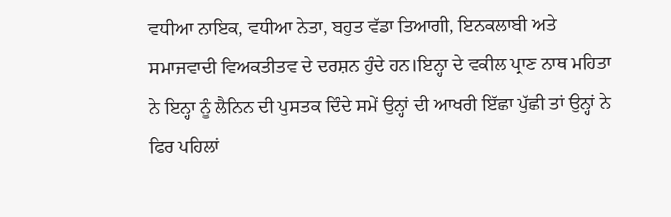ਵਧੀਆ ਨਾਇਕ, ਵਧੀਆ ਨੇਤਾ, ਬਹੁਤ ਵੱਡਾ ਤਿਆਗੀ, ਇਨਕਲਾਬੀ ਅਤੇ ਸਮਾਜਵਾਦੀ ਵਿਅਕਤੀਤਵ ਦੇ ਦਰਸ਼ਨ ਹੁੰਦੇ ਹਨ।ਇਨ੍ਹਾ ਦੇ ਵਕੀਲ ਪ੍ਰਾਣ ਨਾਥ ਮਹਿਤਾ ਨੇ ਇਨ੍ਹਾ ਨੂੰ ਲੈਨਿਨ ਦੀ ਪੁਸਤਕ ਦਿੰਦੇ ਸਮੇਂ ਉਨ੍ਹਾਂ ਦੀ ਆਖਰੀ ਇੱਛਾ ਪੁੱਛੀ ਤਾਂ ਉਨ੍ਹਾਂ ਨੇ ਫਿਰ ਪਹਿਲਾਂ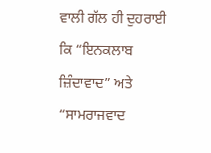ਵਾਲੀ ਗੱਲ ਹੀ ਦੁਹਰਾਈ ਕਿ “ਇਨਕਲਾਬ ਜ਼ਿੰਦਾਵਾਦ” ਅਤੇ “ਸਾਮਰਾਜਵਾਦ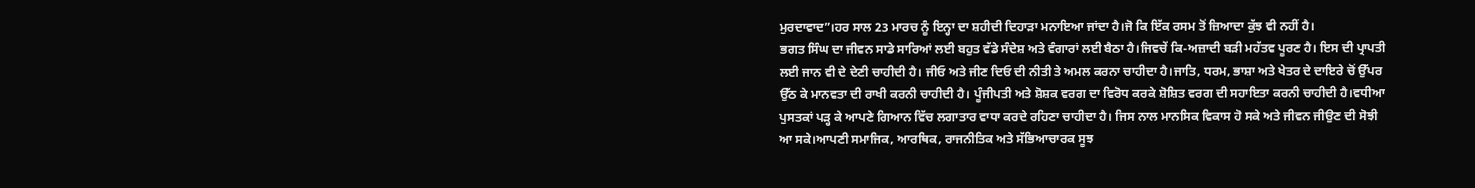ਮੁਰਦਾਵਾਦ”।ਹਰ ਸਾਲ 23 ਮਾਰਚ ਨੂੰ ਇਨ੍ਹਾ ਦਾ ਸ਼ਹੀਦੀ ਦਿਹਾੜਾ ਮਨਾਇਆ ਜਾਂਦਾ ਹੈ।ਜੋ ਕਿ ਇੱਕ ਰਸਮ ਤੋਂ ਜ਼ਿਆਦਾ ਕੁੱਝ ਵੀ ਨਹੀਂ ਹੈ।
ਭਗਤ ਸਿੰਘ ਦਾ ਜੀਵਨ ਸਾਡੇ ਸਾਰਿਆਂ ਲਈ ਬਹੁਤ ਵੱਡੇ ਸੰਦੇਸ਼ ਅਤੇ ਵੰਗਾਰਾਂ ਲਈ ਬੈਠਾ ਹੈ।ਜਿਵਚੇਂ ਕਿ-ਅਜ਼ਾਦੀ ਬੜੀ ਮਹੱਤਵ ਪੂਰਣ ਹੈ। ਇਸ ਦੀ ਪ੍ਰਾਪਤੀ ਲਈ ਜਾਨ ਵੀ ਦੇ ਦੇਣੀ ਚਾਹੀਦੀ ਹੈ। ਜੀਓ ਅਤੇ ਜੀਣ ਦਿਓ ਦੀ ਨੀਤੀ ਤੇ ਅਮਲ ਕਰਨਾ ਚਾਹੀਦਾ ਹੈ।ਜਾਤਿ, ਧਰਮ, ਭਾਸ਼ਾ ਅਤੇ ਖੇਤਰ ਦੇ ਦਾਇਰੇ ਚੋਂ ਉੱਪਰ ਉੱਠ ਕੇ ਮਾਨਵਤਾ ਦੀ ਰਾਖੀ ਕਰਨੀ ਚਾਹੀਦੀ ਹੈ। ਪੂੰਜੀਪਤੀ ਅਤੇ ਸ਼ੋਸ਼ਕ ਵਰਗ ਦਾ ਵਿਰੋਧ ਕਰਕੇ ਸ਼ੋਸ਼ਿਤ ਵਰਗ ਦੀ ਸਹਾਇਤਾ ਕਰਨੀ ਚਾਹੀਦੀ ਹੈ।ਵਧੀਆ ਪੁਸਤਕਾਂ ਪੜ੍ਹ ਕੇ ਆਪਣੇ ਗਿਆਨ ਵਿੱਚ ਲਗਾਤਾਰ ਵਾਧਾ ਕਰਦੇ ਰਹਿਣਾ ਚਾਹੀਦਾ ਹੈ। ਜਿਸ ਨਾਲ ਮਾਨਸਿਕ ਵਿਕਾਸ ਹੋ ਸਕੇ ਅਤੇ ਜੀਵਨ ਜੀਉਣ ਦੀ ਸੋਝੀ ਆ ਸਕੇ।ਆਪਣੀ ਸਮਾਜਿਕ, ਆਰਥਿਕ, ਰਾਜਨੀਤਿਕ ਅਤੇ ਸੱਭਿਆਚਾਰਕ ਸੂਝ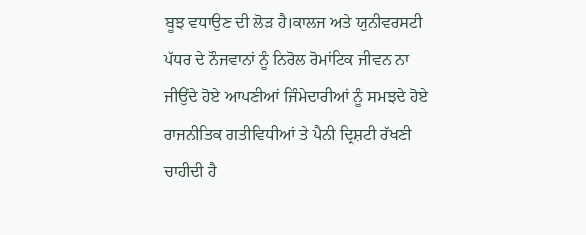ਬੂਝ ਵਧਾਉਣ ਦੀ ਲੋੜ ਹੈ।ਕਾਲਜ ਅਤੇ ਯੁਨੀਵਰਸਟੀ ਪੱਧਰ ਦੇ ਨੌਜਵਾਨਾਂ ਨੂੰ ਨਿਰੋਲ ਰੋਮਾਂਟਿਕ ਜੀਵਨ ਨਾ ਜੀਉਂਦੇ ਹੋਏ ਆਪਣੀਆਂ ਜਿੰਮੇਦਾਰੀਆਂ ਨੂੰ ਸਮਝਦੇ ਹੋਏ ਰਾਜਨੀਤਿਕ ਗਤੀਵਿਧੀਆਂ ਤੇ ਪੈਨੀ ਦ੍ਰਿਸ਼ਟੀ ਰੱਖਣੀ ਚਾਹੀਦੀ ਹੈ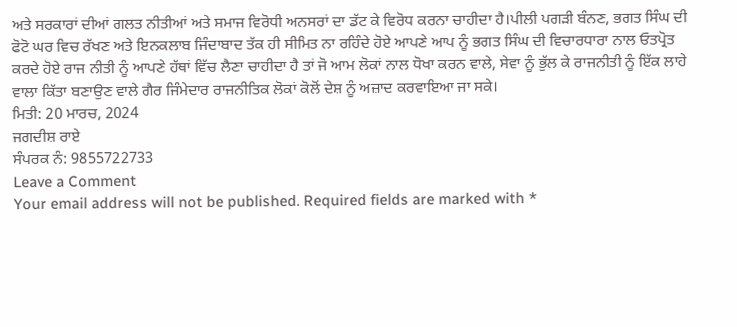ਅਤੇ ਸਰਕਾਰਾਂ ਦੀਆਂ ਗਲਤ ਨੀਤੀਆਂ ਅਤੇ ਸਮਾਜ ਵਿਰੋਧੀ ਅਨਸਰਾਂ ਦਾ ਡੱਟ ਕੇ ਵਿਰੋਧ ਕਰਨਾ ਚਾਹੀਦਾ ਹੈ।ਪੀਲੀ ਪਗੜੀ ਬੰਨਣ, ਭਗਤ ਸਿੰਘ ਦੀ ਫੋਟੋ ਘਰ ਵਿਚ ਰੱਖਣ ਅਤੇ ਇਨਕਲਾਬ ਜਿੰਦਾਬਾਦ ਤੱਕ ਹੀ ਸੀਮਿਤ ਨਾ ਰਹਿੰਦੇ ਹੋਏ ਆਪਣੇ ਆਪ ਨੂੰ ਭਗਤ ਸਿੰਘ ਦੀ ਵਿਚਾਰਧਾਰਾ ਨਾਲ ਓਤਪ੍ਰੋਤ ਕਰਦੇ ਹੋਏ ਰਾਜ ਨੀਤੀ ਨੂੰ ਆਪਣੇ ਹੱਥਾਂ ਵਿੱਚ ਲੈਣਾ ਚਾਹੀਦਾ ਹੈ ਤਾਂ ਜੋ ਆਮ ਲੋਕਾਂ ਨਾਲ ਧੋਖਾ ਕਰਨ ਵਾਲੇ, ਸੇਵਾ ਨੂੰ ਭੁੱਲ ਕੇ ਰਾਜਨੀਤੀ ਨੂੰ ਇੱਕ ਲਾਹੇ ਵਾਲਾ ਕਿੱਤਾ ਬਣਾਉਣ ਵਾਲੇ ਗੈਰ ਜਿੰਮੇਦਾਰ ਰਾਜਨੀਤਿਕ ਲੋਕਾਂ ਕੋਲੋਂ ਦੇਸ਼ ਨੂੰ ਅਜ਼ਾਦ ਕਰਵਾਇਆ ਜਾ ਸਕੇ।
ਮਿਤੀ: 20 ਮਾਰਚ, 2024
ਜਗਦੀਸ਼ ਰਾਏ
ਸੰਪਰਕ ਨੰ: 9855722733
Leave a Comment
Your email address will not be published. Required fields are marked with *